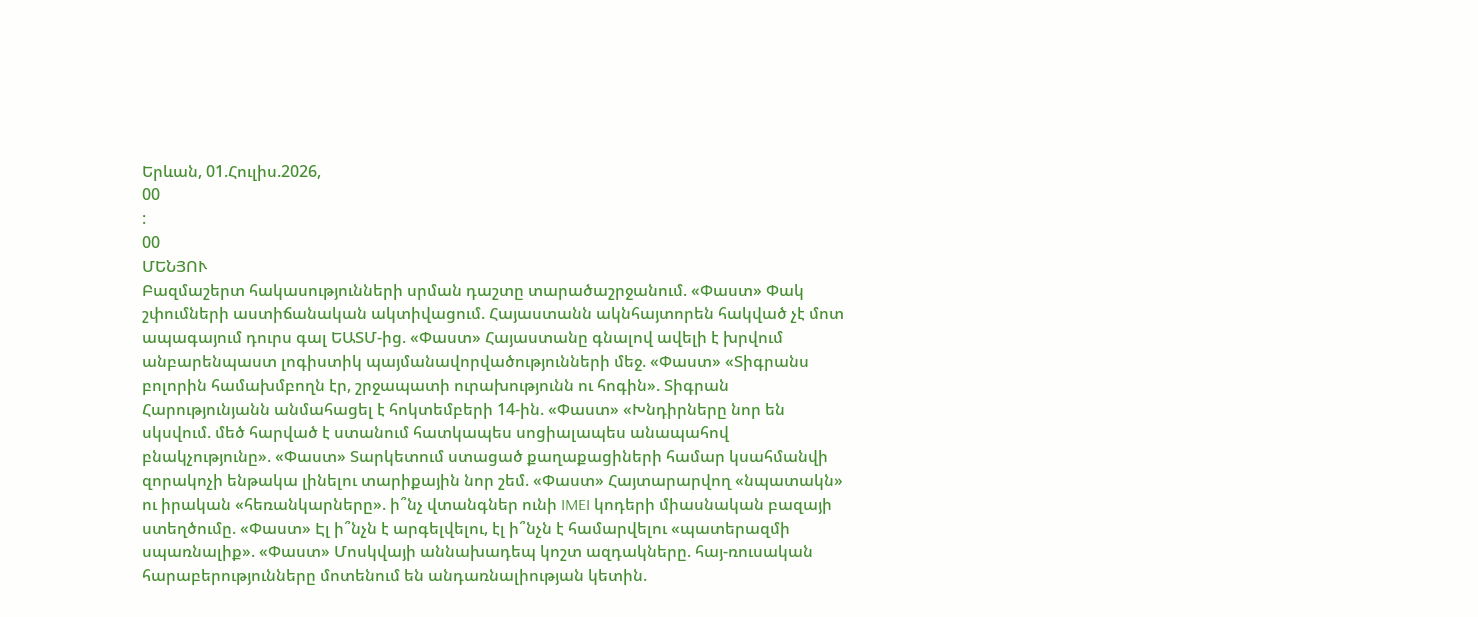Երևան, 01.Հուլիս.2026,
00
:
00
ՄԵՆՅՈՒ
Բազմաշերտ հակասությունների սրման դաշտը տարածաշրջանում. «Փաստ» Փակ շփումների աստիճանական ակտիվացում. Հայաստանն ակնհայտորեն հակված չէ մոտ ապագայում դուրս գալ ԵԱՏՄ-ից. «Փաստ» Հայաստանը գնալով ավելի է խրվում անբարենպաստ լոգիստիկ պայմանավորվածությունների մեջ. «Փաստ» «Տիգրանս բոլորին համախմբողն էր, շրջապատի ուրախությունն ու հոգին». Տիգրան Հարությունյանն անմահացել է հոկտեմբերի 14-ին. «Փաստ» «Խնդիրները նոր են սկսվում. մեծ հարված է ստանում հատկապես սոցիալապես անապահով բնակչությունը». «Փաստ» Տարկետում ստացած քաղաքացիների համար կսահմանվի զորակոչի ենթակա լինելու տարիքային նոր շեմ. «Փաստ» Հայտարարվող «նպատակն» ու իրական «հեռանկարները». ի՞նչ վտանգներ ունի IMEI կոդերի միասնական բազայի ստեղծումը. «Փաստ» Էլ ի՞նչն է արգելվելու, էլ ի՞նչն է համարվելու «պատերազմի սպառնալիք». «Փաստ» Մոսկվայի աննախադեպ կոշտ ազդակները. հայ-ռուսական հարաբերությունները մոտենում են անդառնալիության կետին.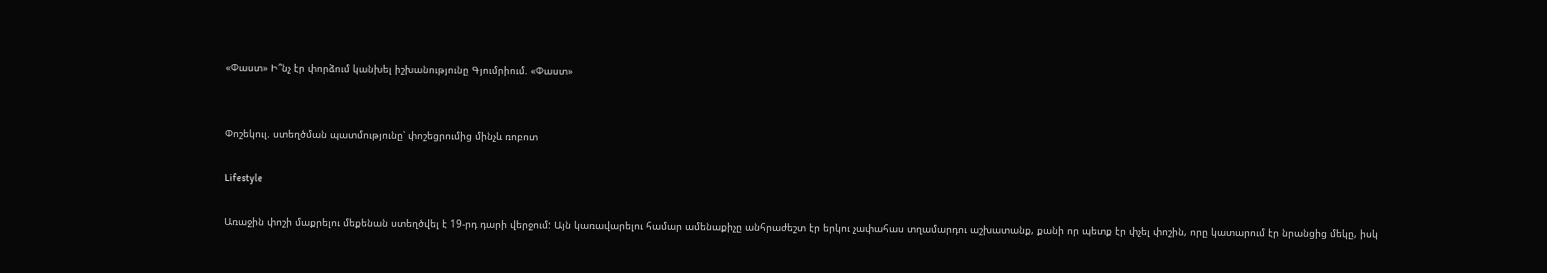«Փաստ» Ի՞նչ էր փորձում կանխել իշխանությունը Գյումրիում. «Փաստ»


Փոշեկուլ. ստեղծման պատմությունը՝ փոշեցրումից մինչև ռոբոտ

Lifestyle

Առաջին փոշի մաքրելու մեքենան ստեղծվել է 19-րդ դարի վերջում: Այն կառավարելու համար ամենաքիչը անհրաժեշտ էր երկու չափահաս տղամարդու աշխատանք, քանի որ պետք էր փչել փոշին, որը կատարում էր նրանցից մեկը, իսկ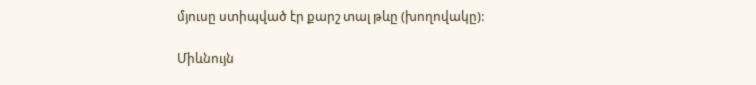մյուսը ստիպված էր քարշ տալ թևը (խողովակը):

Միևնույն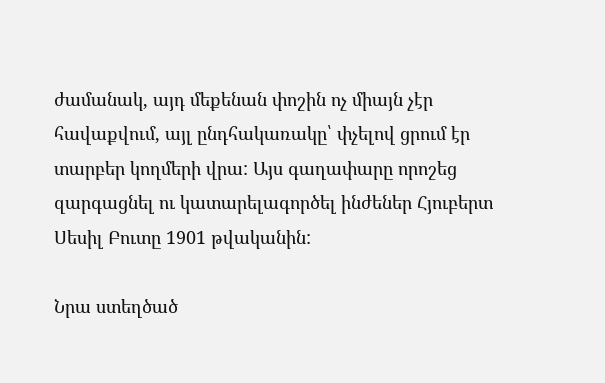ժամանակ, այդ մեքենան փոշին ոչ միայն չէր հավաքվում, այլ ընդհակառակը՝ փչելով ցրում էր տարբեր կողմերի վրա: Այս գաղափարը որոշեց զարգացնել ու կատարելագործել ինժեներ Հյուբերտ Սեսիլ Բուտը 1901 թվականին:

Նրա ստեղծած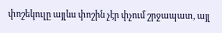փոշեկուլը այլևս փոշին չէր փչում շրջապատ, այլ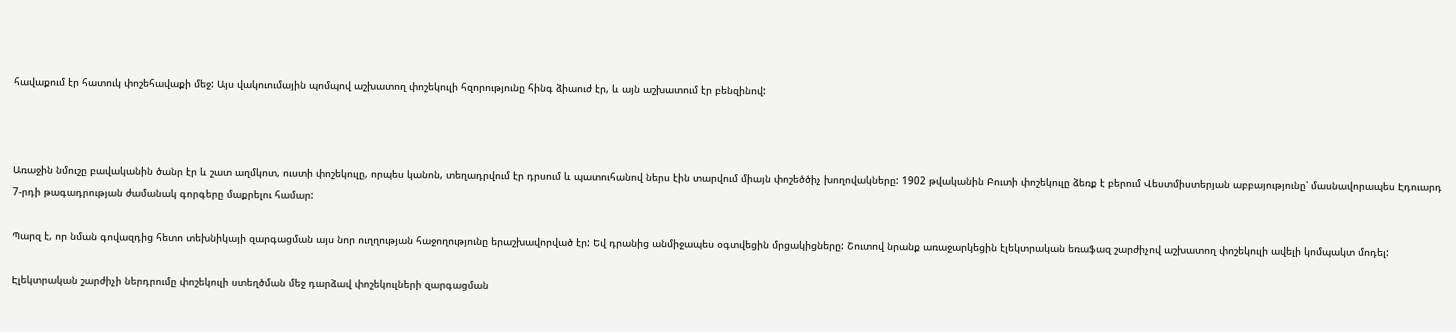հավաքում էր հատուկ փոշեհավաքի մեջ: Այս վակուումային պոմպով աշխատող փոշեկուլի հզորությունը հինգ ձիաուժ էր, և այն աշխատում էր բենզինով:



Առաջին նմուշը բավականին ծանր էր և շատ աղմկոտ, ուստի փոշեկուլը, որպես կանոն, տեղադրվում էր դրսում և պատուհանով ներս էին տարվում միայն փոշեծծիչ խողովակները: 1902 թվականին Բուտի փոշեկուլը ձեռք է բերում Վեստմիստերյան աբբայությունը՝ մասնավորապես Էդուարդ 7-րդի թագադրության ժամանակ գորգերը մաքրելու համար:

Պարզ է, որ նման գովազդից հետո տեխնիկայի զարգացման այս նոր ուղղության հաջողությունը երաշխավորված էր: Եվ դրանից անմիջապես օգտվեցին մրցակիցները: Շուտով նրանք առաջարկեցին էլեկտրական եռաֆազ շարժիչով աշխատող փոշեկուլի ավելի կոմպակտ մոդել:

Էլեկտրական շարժիչի ներդրումը փոշեկուլի ստեղծման մեջ դարձավ փոշեկուլների զարգացման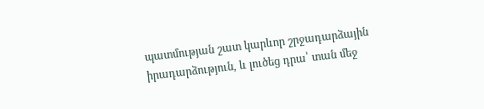պատմության շատ կարևոր շրջադարձային իրադարձություն, և լուծեց դրա՝ տան մեջ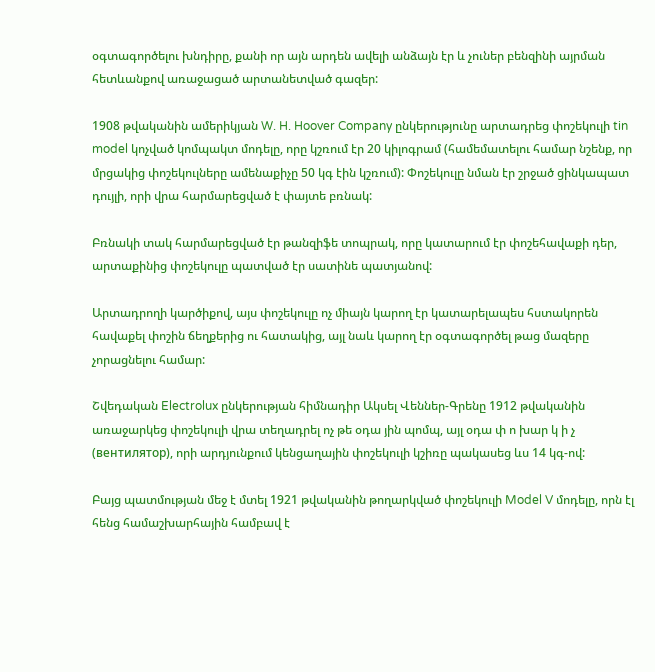օգտագործելու խնդիրը, քանի որ այն արդեն ավելի անձայն էր և չուներ բենզինի այրման հետևանքով առաջացած արտանետված գազեր:

1908 թվականին ամերիկյան W. H. Hoover Company ընկերությունը արտադրեց փոշեկուլի tin model կոչված կոմպակտ մոդելը, որը կշռում էր 20 կիլոգրամ (համեմատելու համար նշենք, որ մրցակից փոշեկուլները ամենաքիչը 50 կգ էին կշռում): Փոշեկուլը նման էր շրջած ցինկապատ դույլի, որի վրա հարմարեցված է փայտե բռնակ:

Բռնակի տակ հարմարեցված էր թանզիֆե տոպրակ, որը կատարում էր փոշեհավաքի դեր, արտաքինից փոշեկուլը պատված էր սատինե պատյանով:

Արտադրողի կարծիքով, այս փոշեկուլը ոչ միայն կարող էր կատարելապես հստակորեն հավաքել փոշին ճեղքերից ու հատակից, այլ նաև կարող էր օգտագործել թաց մազերը չորացնելու համար:

Շվեդական Electrolux ընկերության հիմնադիր Ակսել Վեններ-Գրենը 1912 թվականին առաջարկեց փոշեկուլի վրա տեղադրել ոչ թե օդա յին պոմպ, այլ օդա փ ո խար կ ի չ (вентилятор), որի արդյունքում կենցաղային փոշեկուլի կշիռը պակասեց ևս 14 կգ-ով:

Բայց պատմության մեջ է մտել 1921 թվականին թողարկված փոշեկուլի Model V մոդելը, որն էլ հենց համաշխարհային համբավ է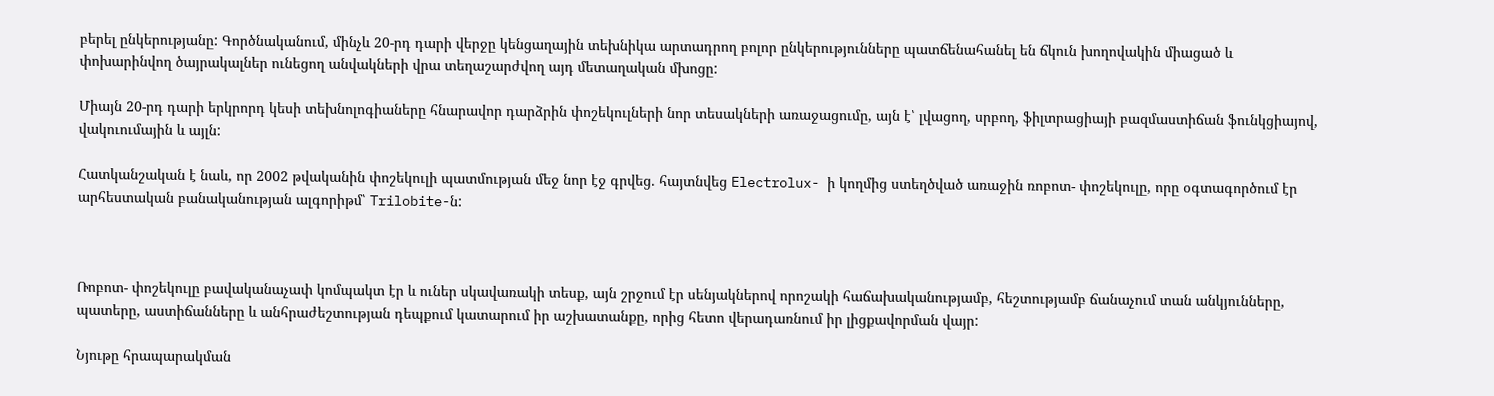բերել ընկերությանը: Գործնականում, մինչև 20-րդ դարի վերջը կենցաղային տեխնիկա արտադրող բոլոր ընկերությունները պատճենահանել են ճկուն խողովակին միացած և փոխարինվող ծայրակալներ ունեցող անվակների վրա տեղաշարժվող այդ մետաղական մխոցը:

Միայն 20-րդ դարի երկրորդ կեսի տեխնոլոգիաները հնարավոր դարձրին փոշեկուլների նոր տեսակների առաջացումը, այն է՝ լվացող, սրբող, ֆիլտրացիայի բազմաստիճան ֆունկցիայով, վակուումային և այլն:

Հատկանշական է նաև, որ 2002 թվականին փոշեկուլի պատմության մեջ նոր էջ գրվեց. հայտնվեց Electrolux- ի կողմից ստեղծված առաջին ռոբոտ- փոշեկուլը, որը օգտագործում էր արհեստական բանականության ալգորիթմ՝ Trilobite-ն:



Ռոբոտ- փոշեկուլը բավականաչափ կոմպակտ էր և ուներ սկավառակի տեսք, այն շրջում էր սենյակներով որոշակի հաճախականությամբ, հեշտությամբ ճանաչում տան անկյունները, պատերը, աստիճանները և անհրաժեշտության դեպքում կատարում իր աշխատանքը, որից հետո վերադառնում իր լիցքավորման վայր:

Նյութը հրապարակման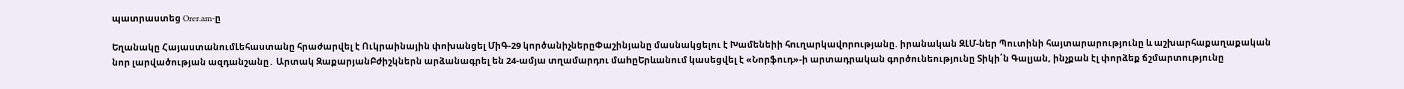պատրաստեց Orer.am-ը

Եղանակը ՀայաստանումԼեհաստանը հրաժարվել է Ուկրաինային փոխանցել ՄիԳ-29 կործանիչներըՓաշինյանը մասնակցելու է Խամենեիի հnւղարկավnրnւթյանը. իրանական ԶԼՄ-ներ Պուտինի հայտարարությունը և աշխարհաքաղաքական նոր լարվածության ազդանշանը․ Արտակ ԶաքարյանԲժիշկներն արձանագրել են 24-ամյա տղամարդու մաhըԵրևանում կասեցվել է «Նորֆուդ»-ի արտադրական գործունեությունը Տիկի՛ն Գալյան, ինչքան էլ փորձեք ճշմարտությունը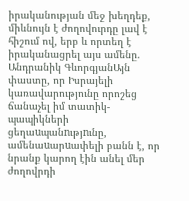իրականության մեջ խեղդեք, միևնույն է ժողովուրդը լավ է հիշում ով, երբ և որտեղ է իրականացրել այս ամենը. Անդրանիկ ԳևորգյանԱյն փաստը, որ Իսրայելի կառավարությունը որոշեց ճանաչել իմ տատիկ-պապիկների ցեղաuպանnւթյnւնը, ամենաuարuափելի բանն է, որ նրանք կարող էին անել մեր ժողովրդի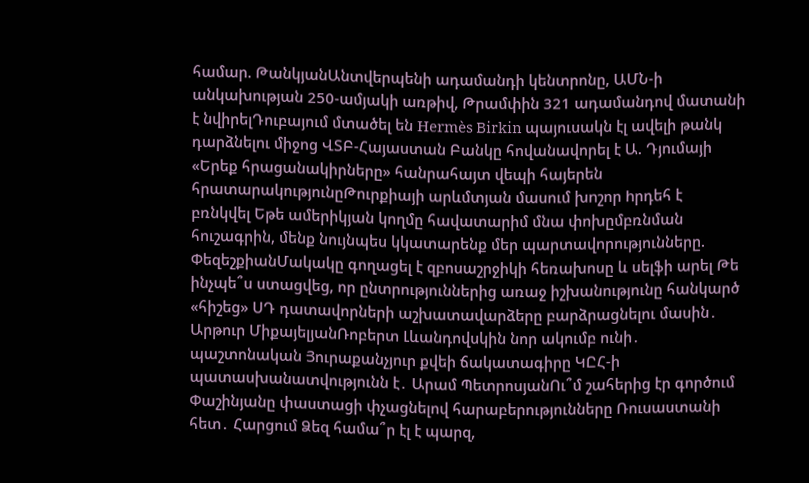համար. ԹանկյանԱնտվերպենի ադամանդի կենտրոնը, ԱՄՆ-ի անկախության 250-ամյակի առթիվ, Թրամփին 321 ադամանդով մատանի է նվիրելԴուբայում մտածել են Hermès Birkin պայուսակն էլ ավելի թանկ դարձնելու միջոց ՎՏԲ-Հայաստան Բանկը հովանավորել է Ա. Դյումայի «Երեք հրացանակիրները» հանրահայտ վեպի հայերեն հրատարակությունըԹուրքիայի արևմտյան մասում խnշոր hրդեհ է բռնկվել Եթե ամերիկյան կողմը հավատարիմ մնա փոխըմբռնման հուշագրին, մենք նույնպես կկատարենք մեր պարտավորությունները. ՓեզեշքիանՄակակը գողացել է զբոսաշրջիկի հեռախոսը և սելֆի արել Թե ինչպե՞ս ստացվեց, որ ընտրություններից առաջ իշխանությունը հանկարծ «հիշեց» ՍԴ դատավորների աշխատավարձերը բարձրացնելու մասին․ Արթուր ՄիքայելյանՌոբերտ Լևանդովսկին նոր ակումբ ունի․ պաշտոնական Յուրաքանչյուր քվեի ճակատագիրը ԿԸՀ-ի պատասխանատվությունն է․ Արամ ՊետրոսյանՈւ՞մ շահերից էր գործում Փաշինյանը փաստացի փչացնելով հարաբերությունները Ռուսաստանի հետ․ Հարցում Ձեզ համա՞ր էլ է պարզ,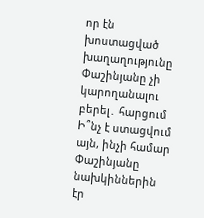որ էն խոստացված խաղաղությունը Փաշինյանը չի կարողանալու բերել․ հարցում Ի՞նչ է ստացվում այն, ինչի համար Փաշինյանը նախկիններին էր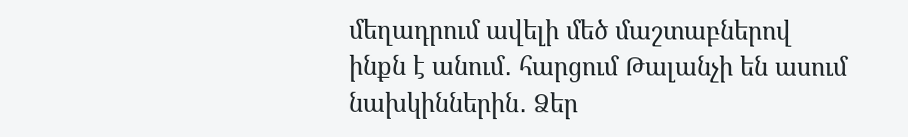մեղադրում ավելի մեծ մաշտաբներով ինքն է անում․ հարցում Թալանչի են ասում նախկիններին․ Ձեր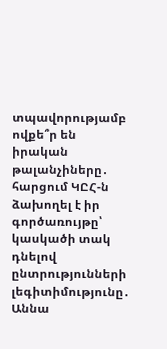տպավորությամբ ովքե՞ր են իրական թալանչիները․ հարցում ԿԸՀ-ն ձախողել է իր գործառույթը՝ կասկածի տակ դնելով ընտրությունների լեգիտիմությունը․ Աննա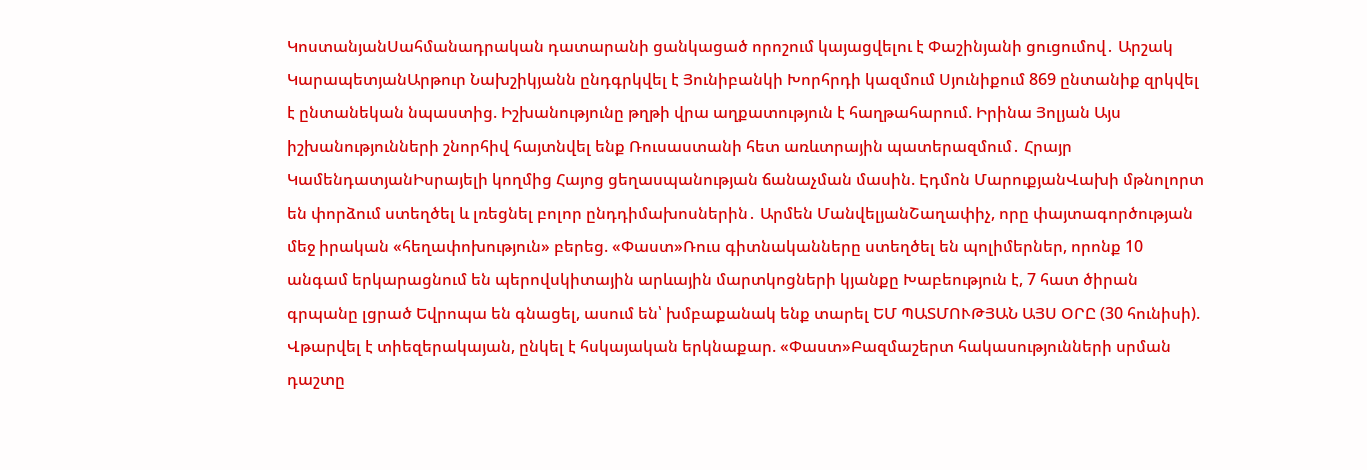ԿոստանյանՍահմանադրական դատարանի ցանկացած որոշում կայացվելու է Փաշինյանի ցուցումով․ Արշակ ԿարապետյանԱրթուր Նախշիկյանն ընդգրկվել է Յունիբանկի Խորհրդի կազմում Սյունիքում 869 ընտանիք զրկվել է ընտանեկան նպաստից. Իշխանությունը թղթի վրա աղքատություն է հաղթահարում. Իրինա Յոլյան Այս իշխանությունների շնորհիվ հայտնվել ենք Ռուսաստանի հետ առևտրային պատերազմում․ Հրայր ԿամենդատյանԻսրայելի կողմից Հայոց ցեղասպանության ճանաչման մասին. Էդմոն ՄարուքյանՎախի մթնոլորտ են փորձում ստեղծել և լռեցնել բոլոր ընդդիմախոսներին․ Արմեն ՄանվելյանՇաղափիչ, որը փայտագործության մեջ իրական «հեղափոխություն» բերեց. «Փաստ»Ռուս գիտնականները ստեղծել են պոլիմերներ, որոնք 10 անգամ երկարացնում են պերովսկիտային արևային մարտկոցների կյանքը Խաբեություն է, 7 հատ ծիրան գրպանը լցրած Եվրոպա են գնացել, ասում են՝ խմբաքանակ ենք տարել ԵՄ ՊԱՏՄՈՒԹՅԱՆ ԱՅՍ ՕՐԸ (30 հունիսի). Վթարվել է տիեզերակայան, ընկել է հսկայական երկնաքար. «Փաստ»Բազմաշերտ հակասությունների սրման դաշտը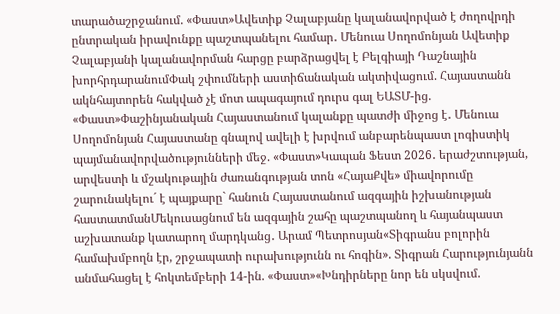տարածաշրջանում. «Փաստ»Ավետիք Չալաբյանը կալանավորված է ժողովրդի ընտրական իրավունքը պաշտպանելու համար․ Մենուա Սողոմոնյան Ավետիք Չալաբյանի կալանավորման հարցը բարձրացվել է Բելգիայի Դաշնային խորհրդարանումՓակ շփումների աստիճանական ակտիվացում. Հայաստանն ակնհայտորեն հակված չէ մոտ ապագայում դուրս գալ ԵԱՏՄ-ից. «Փաստ»Փաշինյանական Հայաստանում կալանքը պատժի միջոց է․ Մենուա Սողոմոնյան Հայաստանը գնալով ավելի է խրվում անբարենպաստ լոգիստիկ պայմանավորվածությունների մեջ. «Փաստ»Կապան Ֆեստ 2026․ երաժշտության, արվեստի և մշակութային ժառանգության տոն «ՀայաՔվե» միավորումը շարունակելու´ է պայքարը` հանուն Հայաստանում ազգային իշխանության հաստատմանՄեկուսացնում են ազգային շահը պաշտպանող և հայանպաստ աշխատանք կատարող մարդկանց․ Արամ Պետրոսյան«Տիգրանս բոլորին համախմբողն էր, շրջապատի ուրախությունն ու հոգին». Տիգրան Հարությունյանն անմահացել է հոկտեմբերի 14-ին. «Փաստ»«Խնդիրները նոր են սկսվում.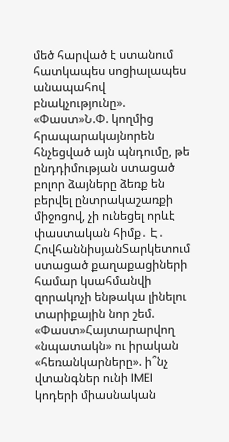մեծ հարված է ստանում հատկապես սոցիալապես անապահով բնակչությունը». «Փաստ»Ն.Փ. կողմից հրապարակայնորեն հնչեցված այն պնդումը, թե ընդդիմության ստացած բոլոր ձայները ձեռք են բերվել ընտրակաշառքի միջոցով, չի ունեցել որևէ փաստական հիմք․ Է․ ՀովհաննիսյանՏարկետում ստացած քաղաքացիների համար կսահմանվի զորակոչի ենթակա լինելու տարիքային նոր շեմ. «Փաստ»Հայտարարվող «նպատակն» ու իրական «հեռանկարները». ի՞նչ վտանգներ ունի IMEI կոդերի միասնական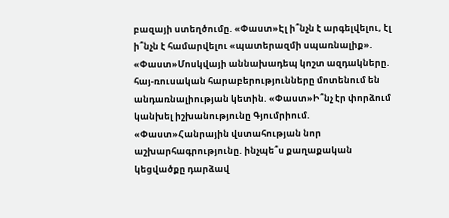բազայի ստեղծումը. «Փաստ»Էլ ի՞նչն է արգելվելու, էլ ի՞նչն է համարվելու «պատերազմի սպառնալիք». «Փաստ»Մոսկվայի աննախադեպ կոշտ ազդակները. հայ-ռուսական հարաբերությունները մոտենում են անդառնալիության կետին. «Փաստ»Ի՞նչ էր փորձում կանխել իշխանությունը Գյումրիում. «Փաստ»Հանրային վստահության նոր աշխարհագրությունը. ինչպե՞ս քաղաքական կեցվածքը դարձավ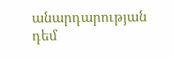անարդարության դեմ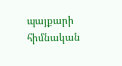պայքարի հիմնական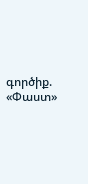գործիք. «Փաստ»